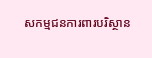សកម្មជនការពារបរិស្ថាន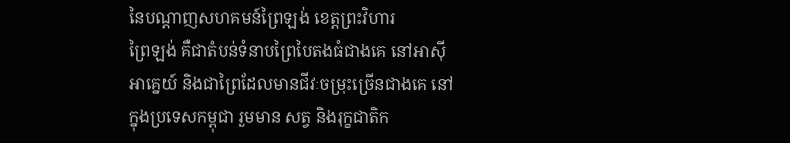នៃបណ្ដាញសហគមន៍ព្រៃឡង់ ខេត្តព្រះវិហារ
ព្រៃឡង់ គឺជាតំបន់ទំនាបព្រៃបៃតងធំជាងគេ នៅអាស៊ីអាគ្នេយ៍ និងជាព្រៃដែលមានជីវៈចម្រុះច្រើនជាងគេ នៅក្នុងប្រទេសកម្ពុជា រួមមាន សត្វ និងរុក្ខជាតិក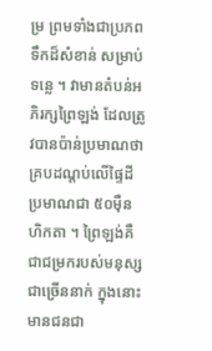ម្រ ព្រមទាំងជាប្រភពទឹកដ៏សំខាន់ សម្រាប់ទន្លេ ។ វាមានតំបន់អភិរក្សព្រៃឡង់ ដែលត្រូវបានប៉ាន់ប្រមាណថា គ្របដណ្ដប់លើផ្ទៃដីប្រមាណជា ៥០ម៉ឺន ហិកតា ។ ព្រៃឡង់គឺជាជម្រករបស់មនុស្សជាច្រើននាក់ ក្នុងនោះមានជនជា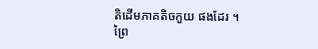តិដើមភាគតិចកួយ ផងដែរ ។
ព្រៃ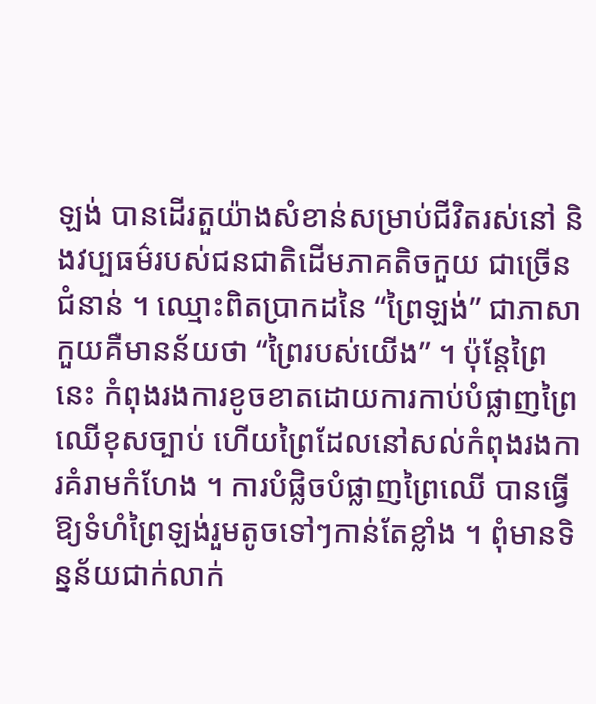ឡង់ បានដើរតួយ៉ាងសំខាន់សម្រាប់ជីវិតរស់នៅ និងវប្បធម៌របស់ជនជាតិដើមភាគតិចកួយ ជាច្រើនជំនាន់ ។ ឈ្មោះពិតប្រាកដនៃ “ព្រៃឡង់” ជាភាសាកួយគឺមានន័យថា “ព្រៃរបស់យើង” ។ ប៉ុន្តែព្រៃនេះ កំពុងរងការខូចខាតដោយការកាប់បំផ្លាញព្រៃឈើខុសច្បាប់ ហើយព្រៃដែលនៅសល់កំពុងរងការគំរាមកំហែង ។ ការបំផ្លិចបំផ្លាញព្រៃឈើ បានធ្វើឱ្យទំហំព្រៃឡង់រួមតូចទៅៗកាន់តែខ្លាំង ។ ពុំមានទិន្នន័យជាក់លាក់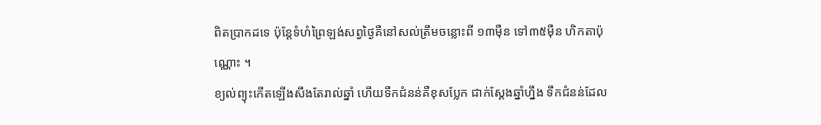ពិតប្រាកដទេ ប៉ុន្តែទំហំព្រៃឡង់សព្វថ្ងៃគឺនៅសល់ត្រឹមចន្លោះពី ១៣ម៉ឺន ទៅ៣៥ម៉ឺន ហិកតាប៉ុណ្ណោះ ។
ខ្យល់ព្យុះកើតឡើងសឹងតែរាល់ឆ្នាំ ហើយទឺកជំនន់គឺខុសប្លែក ជាក់ស្ដែងឆ្នាំហ្នឹង ទឹកជំនន់ដែល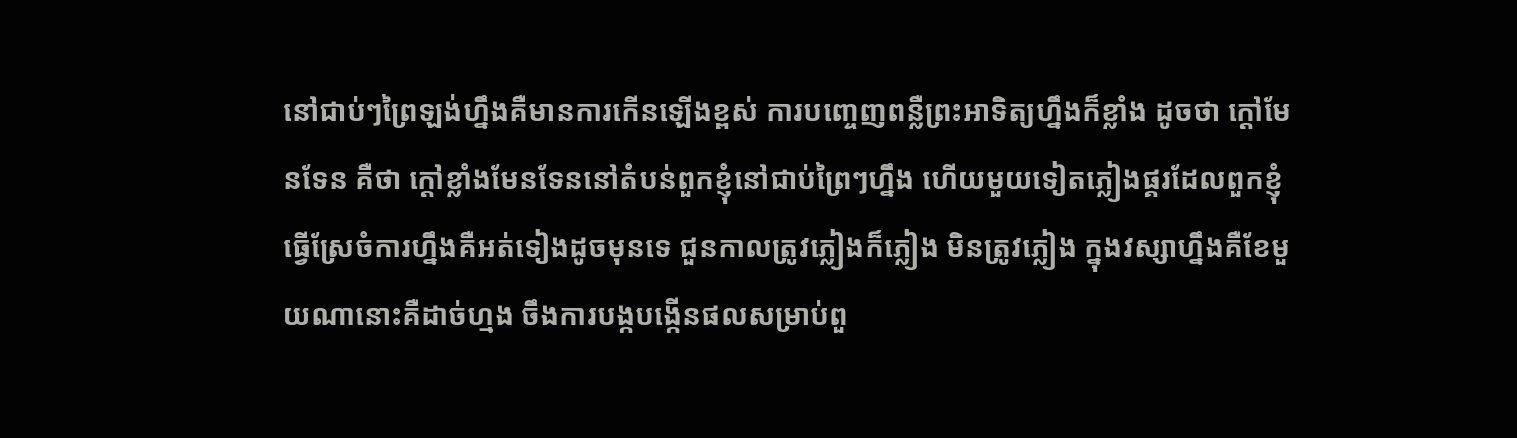នៅជាប់ៗព្រៃឡង់ហ្នឹងគឺមានការកើនឡើងខ្ពស់ ការបញ្ចេញពន្លឺព្រះអាទិត្យហ្នឹងក៏ខ្លាំង ដូចថា ក្ដៅមែនទែន គឺថា ក្ដៅខ្លាំងមែនទែននៅតំបន់ពួកខ្ញុំនៅជាប់ព្រៃៗហ្នឹង ហើយមួយទៀតភ្លៀងផ្គរដែលពួកខ្ញុំធ្វើស្រែចំការហ្នឹងគឺអត់ទៀងដូចមុនទេ ជួនកាលត្រូវភ្លៀងក៏ភ្លៀង មិនត្រូវភ្លៀង ក្នុងវស្សាហ្នឹងគឺខែមួយណានោះគឺដាច់ហ្មង ចឹងការបង្កបង្កើនផលសម្រាប់ពួ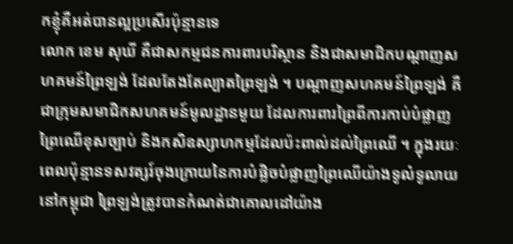កខ្ញុំគឺអត់បានល្អប្រសើរប៉ុន្មានទេ
លោក ខេម សុឃី គឺជាសកម្មជនការពារបរិស្ថាន និងជាសមាជិកបណ្ដាញសហគមន៍ព្រៃឡង់ ដែលតែងតែល្បាតព្រៃឡង់ ។ បណ្ដាញសហគមន៍ព្រៃឡង់ គឺជាក្រុមសមាជិកសហគមន៍មូលដ្ឋានមួយ ដែលការពារព្រៃពីការកាប់បំផ្លាញព្រៃឈើខុសច្បាប់ និងកសិឧស្សាហកម្មដែលប៉ះពាល់ដល់ព្រៃឈើ ។ ក្នុងរយៈពេលប៉ុន្មានទសវត្សរ៍ចុងក្រោយនៃការបំផ្លិចបំផ្លាញព្រៃឈើយ៉ាងទូលំទូលាយនៅកម្ពុជា ព្រៃឡង់ត្រូវបានកំណត់ជាគោលដៅយ៉ាង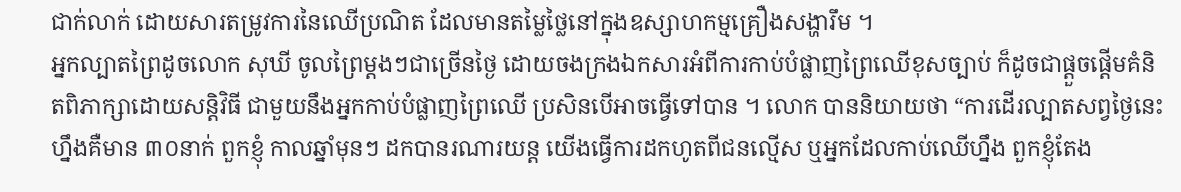ជាក់លាក់ ដោយសារតម្រូវការនៃឈើប្រណិត ដែលមានតម្លៃថ្លៃនៅក្នុងឧស្សាហកម្មគ្រឿងសង្ហារឹម ។
អ្នកល្បាតព្រៃដូចលោក សុឃី ចូលព្រៃម្ដងៗជាច្រើនថ្ងៃ ដោយចងក្រងឯកសារអំពីការកាប់បំផ្លាញព្រៃឈើខុសច្បាប់ ក៏ដូចជាផ្ដួចផ្ដើមគំនិតពិភាក្សាដោយសន្តិវិធី ជាមួយនឹងអ្នកកាប់បំផ្លាញព្រៃឈើ ប្រសិនបើអាចធ្វើទៅបាន ។ លោក បាននិយាយថា “ការដើរល្បាតសព្វថ្ងៃនេះហ្នឹងគឺមាន ៣០នាក់ ពួកខ្ញុំ កាលឆ្នាំមុនៗ ដកបានរណារយន្ត យើងធ្វើការដកហូតពីជនល្មើស ឬអ្នកដែលកាប់ឈើហ្នឹង ពួកខ្ញុំតែង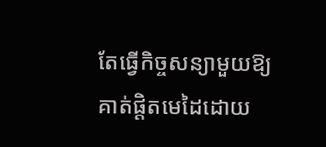តែធ្វើកិច្ចសន្យាមួយឱ្យគាត់ផ្ដិតមេដៃដោយ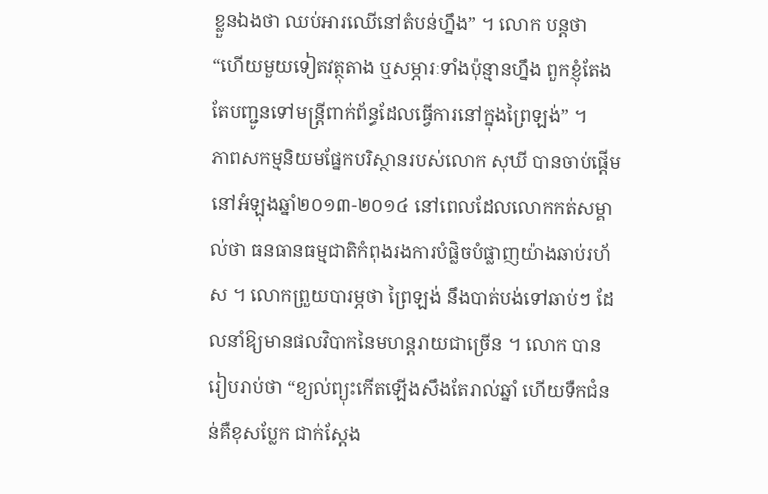ខ្លួនឯងថា ឈប់អារឈើនៅតំបន់ហ្នឹង” ។ លោក បន្តថា “ហើយមួយទៀតវត្ថុតាង ឬសម្ភារៈទាំងប៉ុន្មានហ្នឹង ពួកខ្ញុំតែងតែបញ្ជូនទៅមន្ត្រីពាក់ព័ន្ធដែលធ្វើការនៅក្នុងព្រៃឡង់” ។
ភាពសកម្មនិយមផ្នែកបរិស្ថានរបស់លោក សុឃី បានចាប់ផ្ដើមនៅអំឡុងឆ្នាំ២០១៣-២០១៤ នៅពេលដែលលោកកត់សម្គាល់ថា ធនធានធម្មជាតិកំពុងរងការបំផ្លិចបំផ្លាញយ៉ាងឆាប់រហ័ស ។ លោកព្រួយបារម្ភថា ព្រៃឡង់ នឹងបាត់បង់ទៅឆាប់ៗ ដែលនាំឱ្យមានផលវិបាកនៃមហន្តរាយជាច្រើន ។ លោក បានរៀបរាប់ថា “ខ្យល់ព្យុះកើតឡើងសឹងតែរាល់ឆ្នាំ ហើយទឺកជំនន់គឺខុសប្លែក ជាក់ស្ដែង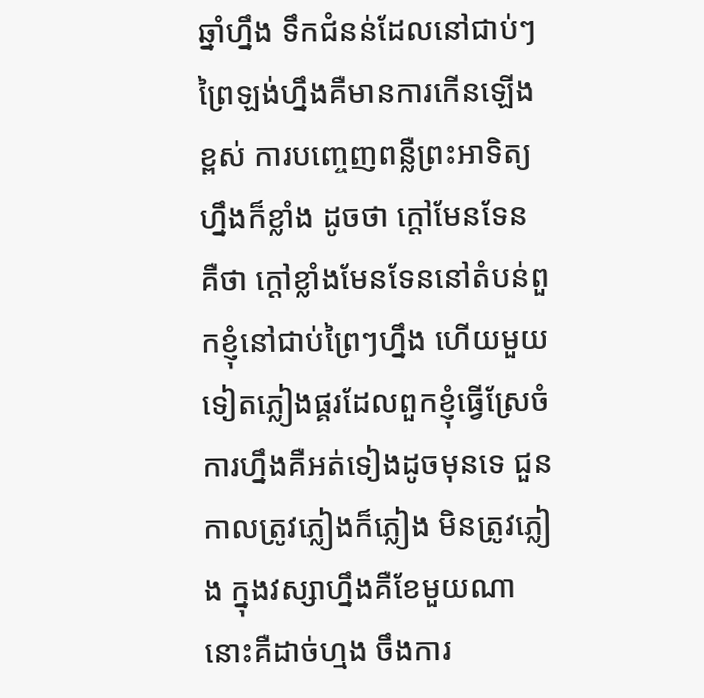ឆ្នាំហ្នឹង ទឹកជំនន់ដែលនៅជាប់ៗព្រៃឡង់ហ្នឹងគឺមានការកើនឡើងខ្ពស់ ការបញ្ចេញពន្លឺព្រះអាទិត្យហ្នឹងក៏ខ្លាំង ដូចថា ក្ដៅមែនទែន គឺថា ក្ដៅខ្លាំងមែនទែននៅតំបន់ពួកខ្ញុំនៅជាប់ព្រៃៗហ្នឹង ហើយមួយទៀតភ្លៀងផ្គរដែលពួកខ្ញុំធ្វើស្រែចំការហ្នឹងគឺអត់ទៀងដូចមុនទេ ជួនកាលត្រូវភ្លៀងក៏ភ្លៀង មិនត្រូវភ្លៀង ក្នុងវស្សាហ្នឹងគឺខែមួយណានោះគឺដាច់ហ្មង ចឹងការ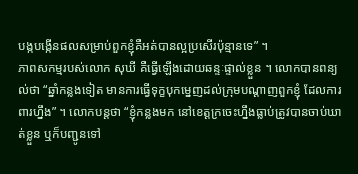បង្កបង្កើនផលសម្រាប់ពួកខ្ញុំគឺអត់បានល្អប្រសើរប៉ុន្មានទេ” ។
ភាពសកម្មរបស់លោក សុឃី គឺធ្វើឡើងដោយឆន្ទៈផ្ទាល់ខ្លួន ។ លោកបានពន្យល់ថា “ឆ្នាំកន្លងទៀត មានការធ្វើទុក្ខបុកម្នេញដល់ក្រុមបណ្ដាញពួកខ្ញុំ ដែលការពារហ្នឹង” ។ លោកបន្តថា “ខ្ញុំកន្លងមក នៅខេត្តក្រចេះហ្នឹងធ្លាប់ត្រូវបានចាប់ឃាត់ខ្លួន ឬក៏បញ្ជូនទៅ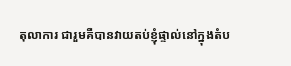តុលាការ ជារួមគឺបានវាយតប់ខ្ញុំផ្ទាល់នៅក្នុងតំប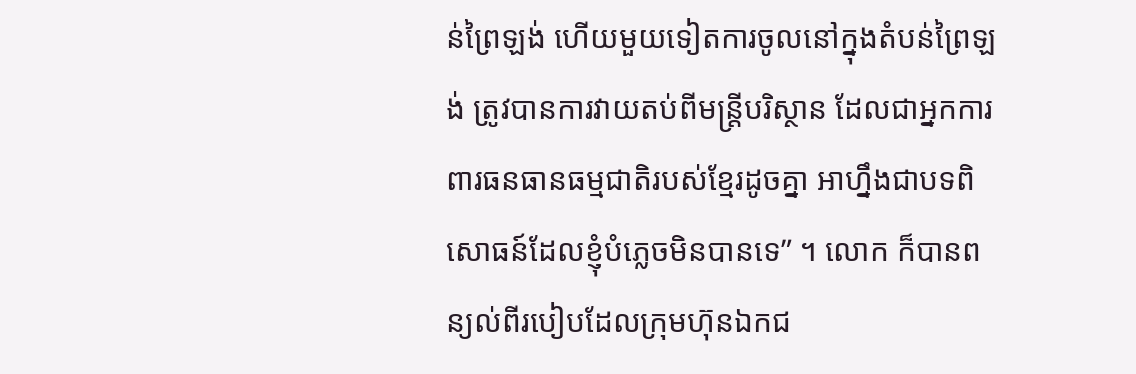ន់ព្រៃឡង់ ហើយមួយទៀតការចូលនៅក្នុងតំបន់ព្រៃឡង់ ត្រូវបានការវាយតប់ពីមន្ត្រីបរិស្ថាន ដែលជាអ្នកការពារធនធានធម្មជាតិរបស់ខ្មែរដូចគ្នា អាហ្នឹងជាបទពិសោធន៍ដែលខ្ញុំបំភ្លេចមិនបានទេ” ។ លោក ក៏បានពន្យល់ពីរបៀបដែលក្រុមហ៊ុនឯកជ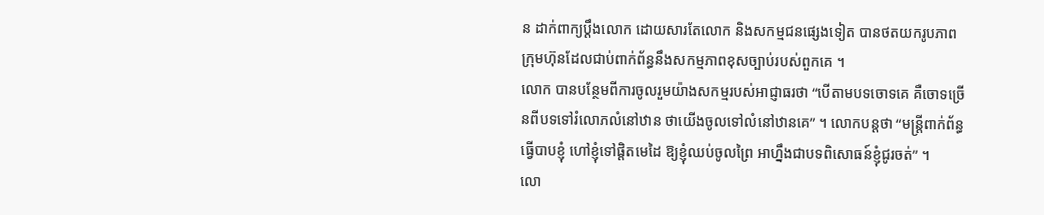ន ដាក់ពាក្យប្ដឹងលោក ដោយសារតែលោក និងសកម្មជនផ្សេងទៀត បានថតយករូបភាព ក្រុមហ៊ុនដែលជាប់ពាក់ព័ន្ធនឹងសកម្មភាពខុសច្បាប់របស់ពួកគេ ។
លោក បានបន្ថែមពីការចូលរួមយ៉ាងសកម្មរបស់អាជ្ញាធរថា “បើតាមបទចោទគេ គឺចោទច្រើនពីបទទៅរំលោភលំនៅឋាន ថាយើងចូលទៅលំនៅឋានគេ” ។ លោកបន្តថា “មន្ត្រីពាក់ព័ន្ធធ្វើបាបខ្ញុំ ហៅខ្ញុំទៅផ្ដិតមេដៃ ឱ្យខ្ញុំឈប់ចូលព្រៃ អាហ្នឹងជាបទពិសោធន៍ខ្ញុំជូរចត់” ។
លោ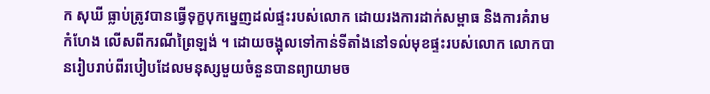ក សុឃី ធ្លាប់ត្រូវបានធ្វើទុក្ខបុកម្នេញដល់ផ្ទះរបស់លោក ដោយរងការដាក់សម្ពាធ និងការគំរាមកំហែង លើសពីករណីព្រៃឡង់ ។ ដោយចង្អុលទៅកាន់ទីតាំងនៅទល់មុខផ្ទះរបស់លោក លោកបានរៀបរាប់ពីរបៀបដែលមនុស្សមួយចំនួនបានព្យាយាមច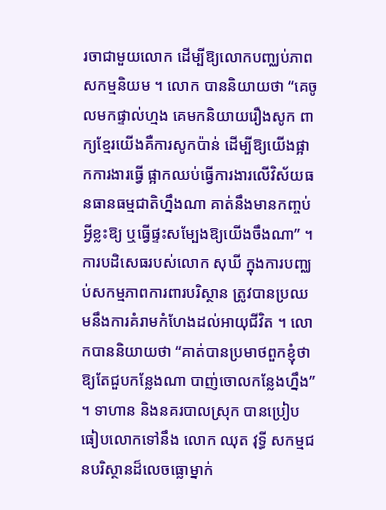រចាជាមួយលោក ដើម្បីឱ្យលោកបញ្ឈប់ភាពសកម្មនិយម ។ លោក បាននិយាយថា “គេចូលមកផ្ទាល់ហ្មង គេមកនិយាយរឿងសូក ពាក្យខ្មែរយើងគឺការសូកប៉ាន់ ដើម្បីឱ្យយើងផ្អាកការងារធ្វើ ផ្អាកឈប់ធ្វើការងារលើវិស័យធនធានធម្មជាតិហ្នឹងណា គាត់នឹងមានកញ្ចប់អ្វីខ្លះឱ្យ ឬធ្វើផ្ទះសម្បែងឱ្យយើងចឹងណា” ។
ការបដិសេធរបស់លោក សុឃី ក្នុងការបញ្ឈប់សកម្មភាពការពារបរិស្ថាន ត្រូវបានប្រឈមនឹងការគំរាមកំហែងដល់អាយុជីវិត ។ លោកបាននិយាយថា “គាត់បានប្រមាថពួកខ្ញុំថា ឱ្យតែជួបកន្លែងណា បាញ់ចោលកន្លែងហ្នឹង” ។ ទាហាន និងនគរបាលស្រុក បានប្រៀបធៀបលោកទៅនឹង លោក ឈុត វុទ្ធី សកម្មជនបរិស្ថានដ៏លេចធ្លោម្នាក់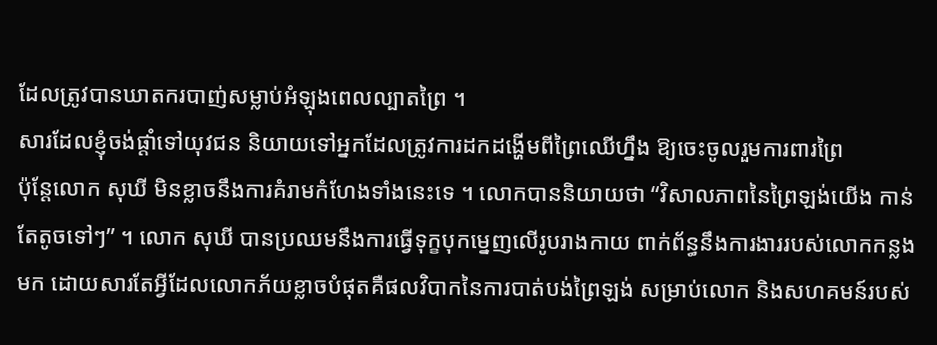ដែលត្រូវបានឃាតករបាញ់សម្លាប់អំឡុងពេលល្បាតព្រៃ ។
សារដែលខ្ញុំចង់ផ្ដាំទៅយុវជន និយាយទៅអ្នកដែលត្រូវការដកដង្ហើមពីព្រៃឈើហ្នឹង ឱ្យចេះចូលរួមការពារព្រៃ
ប៉ុន្តែលោក សុឃី មិនខ្លាចនឹងការគំរាមកំហែងទាំងនេះទេ ។ លោកបាននិយាយថា “វិសាលភាពនៃព្រៃឡង់យើង កាន់តែតូចទៅៗ” ។ លោក សុឃី បានប្រឈមនឹងការធ្វើទុក្ខបុកម្នេញលើរូបរាងកាយ ពាក់ព័ន្ធនឹងការងាររបស់លោកកន្លងមក ដោយសារតែអ្វីដែលលោកភ័យខ្លាចបំផុតគឺផលវិបាកនៃការបាត់បង់ព្រៃឡង់ សម្រាប់លោក និងសហគមន៍របស់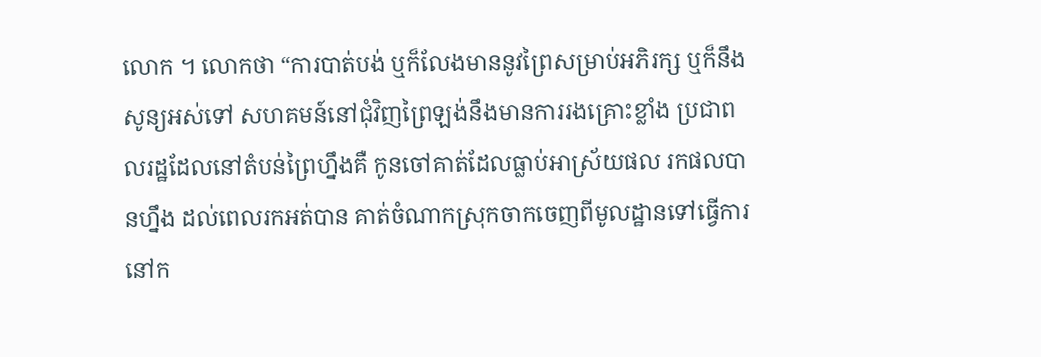លោក ។ លោកថា “ការបាត់បង់ ឬក៏លែងមាននូវព្រៃសម្រាប់អភិរក្ស ឬក៏នឹងសូន្យអស់ទៅ សហគមន៍នៅជុំវិញព្រៃឡង់នឹងមានការរងគ្រោះខ្លាំង ប្រជាពលរដ្ឋដែលនៅតំបន់ព្រៃហ្នឹងគឺ កូនចៅគាត់ដែលធ្លាប់អាស្រ័យផល រកផលបានហ្នឹង ដល់ពេលរកអត់បាន គាត់ចំណាកស្រុកចាកចេញពីមូលដ្ឋានទៅធ្វើការនៅក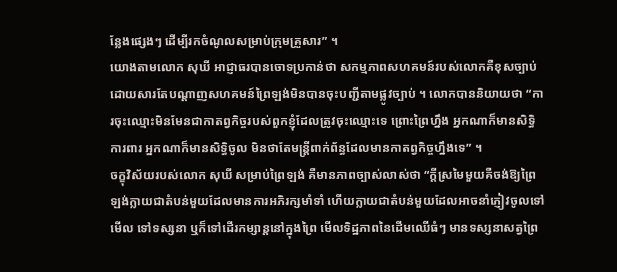ន្លែងផ្សេងៗ ដើម្បីរកចំណូលសម្រាប់ក្រុមគ្រួសារ” ។
យោងតាមលោក សុឃី អាជ្ញាធរបានចោទប្រកាន់ថា សកម្មភាពសហគមន៍របស់លោកគឺខុសច្បាប់ ដោយសារតែបណ្ដាញសហគមន៍ព្រៃឡង់មិនបានចុះបញ្ជីតាមផ្លូវច្បាប់ ។ លោកបាននិយាយថា “ការចុះឈ្មោះមិនមែនជាកាតព្វកិច្ចរបស់ពួកខ្ញុំដែលត្រូវចុះឈ្មោះទេ ព្រោះព្រៃហ្នឹង អ្នកណាក៏មានសិទ្ធិការពារ អ្នកណាក៏មានសិទ្ធិចូល មិនថាតែមន្រ្តីពាក់ព័ន្ធដែលមានកាតព្វកិច្ចហ្នឹងទេ” ។
ចក្ខុវិស័យរបស់លោក សុឃី សម្រាប់ព្រៃឡង់ គឺមានភាពច្បាស់លាស់ថា “ក្ដីស្រមៃមួយគឺចង់ឱ្យព្រៃឡង់ក្លាយជាតំបន់មួយដែលមានការអភិរក្សមាំទាំ ហើយក្លាយជាតំបន់មួយដែលអាចនាំភ្ញៀវចូលទៅមើល ទៅទស្សនា ឬក៏ទៅដើរកម្សាន្តនៅក្នុងព្រៃ មើលទិដ្ឋភាពនៃដើមឈើធំៗ មានទស្សនាសត្វព្រៃ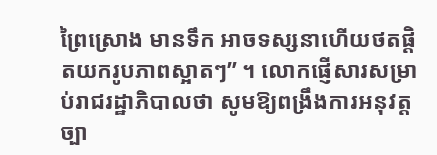ព្រៃស្រោង មានទឹក អាចទស្សនាហើយថតផ្ដិតយករូបភាពស្អាតៗ” ។ លោកផ្ញើសារសម្រាប់រាជរដ្ឋាភិបាលថា សូមឱ្យពង្រឹងការអនុវត្តច្បា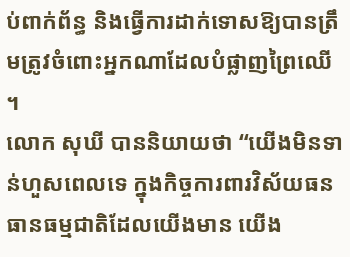ប់ពាក់ព័ន្ធ និងធ្វើការដាក់ទោសឱ្យបានត្រឹមត្រូវចំពោះអ្នកណាដែលបំផ្លាញព្រៃឈើ ។
លោក សុឃី បាននិយាយថា “យើងមិនទាន់ហួសពេលទេ ក្នុងកិច្ចការពារវិស័យធនធានធម្មជាតិដែលយើងមាន យើង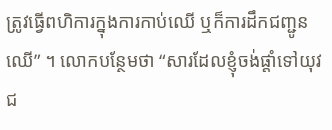ត្រូវធ្វើពហិការក្នុងការកាប់ឈើ ឬក៏ការដឹកជញ្ជូនឈើ” ។ លោកបន្ថែមថា “សារដែលខ្ញុំចង់ផ្ដាំទៅយុវជ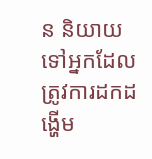ន និយាយទៅអ្នកដែលត្រូវការដកដង្ហើម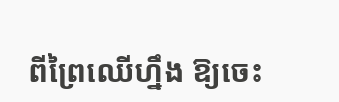ពីព្រៃឈើហ្នឹង ឱ្យចេះ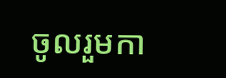ចូលរួមកា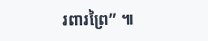រពារព្រៃ” ៕